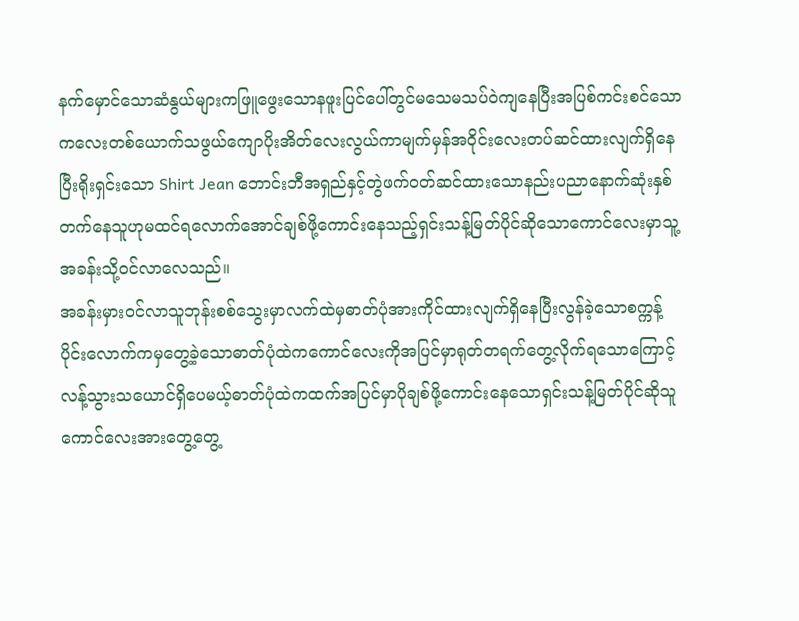နက်မှောင်သောဆံနွယ်များကဖြူဖွေးသောနဖူးပြင်ပေါ်တွင်မသေမသပ်ဝဲကျနေပြီးအပြစ်ကင်းစင်သောကလေးတစ်ယောက်သဖွယ်ကျောပိုးအိတ်လေးလွယ်ကာမျက်မှန်အဝိုင်းလေးတပ်ဆင်ထားလျက်ရှိနေပြီးရိုးရှင်းသော Shirt Jean ဘောင်းဘီအရှည်နှင့်တွဲဖက်ဝတ်ဆင်ထားသောနည်းပညာနောက်ဆုံးနှစ်တက်နေသူဟုမထင်ရလောက်အောင်ချစ်ဖို့ကောင်းနေသည့်ရှင်းသန့်မြတ်ပိုင်ဆိုသောကောင်လေးမှာသူ့အခန်းသို့ဝင်လာလေသည်။
အခန်းမှားဝင်လာသူဘုန်းစစ်သွေးမှာလက်ထဲမှဓာတ်ပုံအားကိုင်ထားလျက်ရှိနေပြီးလွန်ခဲ့သောစက္ကန့်ပိုင်းလောက်ကမှတွေ့ခဲ့သောဓာတ်ပုံထဲကကောင်လေးကိုအပြင်မှာရုတ်တရက်တွေ့လိုက်ရသောကြောင့်လန့်သွားသယောင်ရှိပေမယ့်ဓာတ်ပုံထဲကထက်အပြင်မှာပိုချစ်ဖို့ကောင်းနေသောရှင်းသန့်မြတ်ပိုင်ဆိုသူကောင်လေးအားတွေ့တွေ့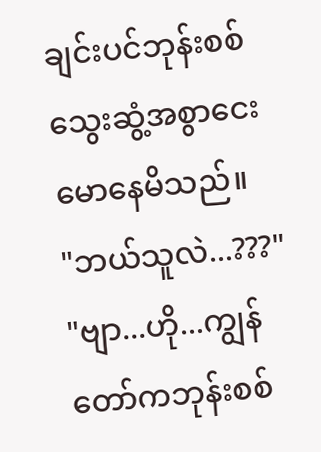ချင်းပင်ဘုန်းစစ်သွေးဆွံ့အစွာငေးမောနေမိသည်။
"ဘယ်သူလဲ...???"
"ဗျာ...ဟို...ကျွန်တော်ကဘုန်းစစ်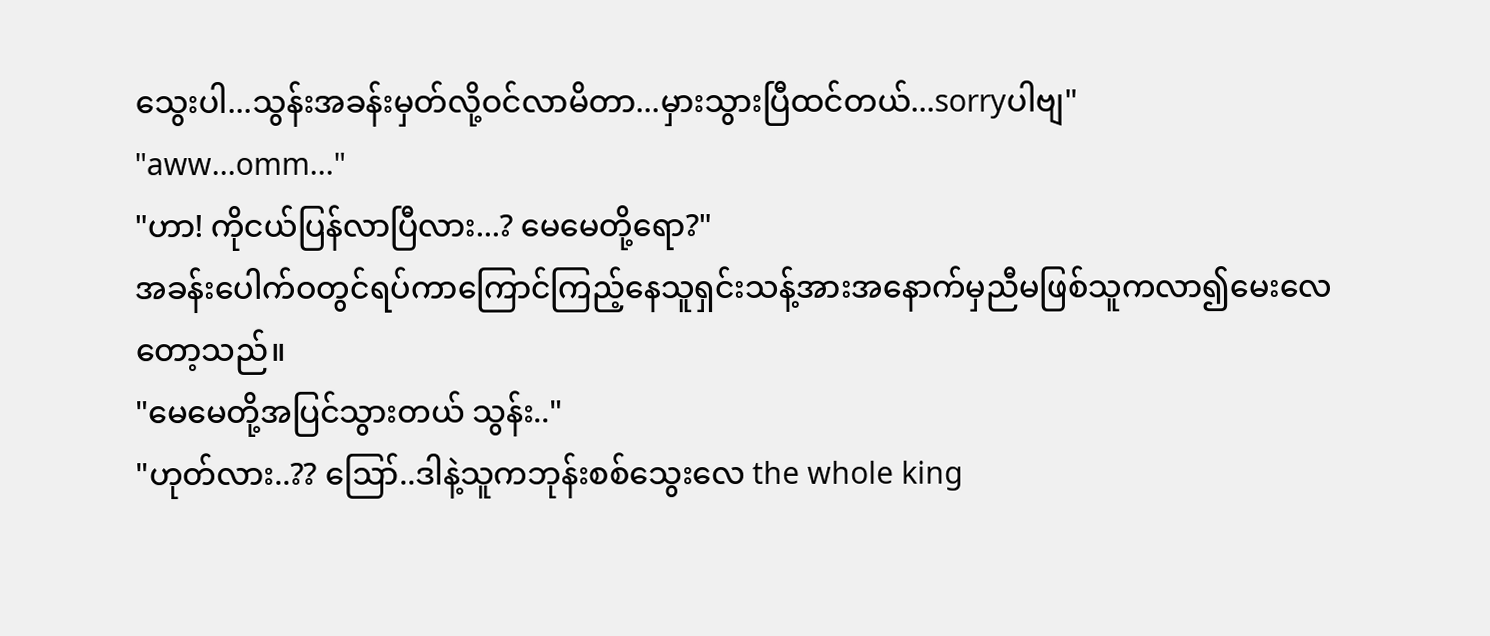သွေးပါ...သွန်းအခန်းမှတ်လို့ဝင်လာမိတာ...မှားသွားပြီထင်တယ်...sorryပါဗျ"
"aww...omm..."
"ဟာ! ကိုငယ်ပြန်လာပြီလား...? မေမေတို့ရော?"
အခန်းပေါက်ဝတွင်ရပ်ကာကြောင်ကြည့်နေသူရှင်းသန့်အားအနောက်မှညီမဖြစ်သူကလာ၍မေးလေတော့သည်။
"မေမေတို့အပြင်သွားတယ် သွန်း.."
"ဟုတ်လား..?? ဪ..ဒါနဲ့သူကဘုန်းစစ်သွေးလေ the whole king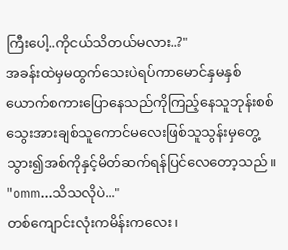ကြီးပေါ့..ကိုငယ်သိတယ်မလား..?"
အခန်းထဲမှမထွက်သေးပဲရပ်ကာမောင်နှမနှစ်ယောက်စကားပြောနေသည်ကိုကြည့်နေသူဘုန်းစစ်သွေးအားချစ်သူကောင်မလေးဖြစ်သူသွန်းမှတွေ့သွား၍အစ်ကိုနှင့်မိတ်ဆက်ရန်ပြင်လေတော့သည်။
"omm...သိသလိုပဲ..."
တစ်ကျောင်းလုံးကမိန်းကလေး၊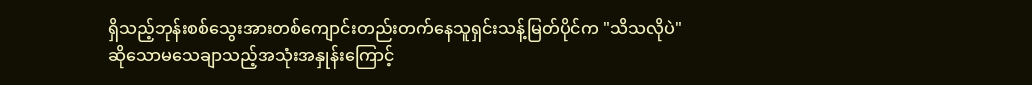ရှိသည့်ဘုန်းစစ်သွေးအားတစ်ကျောင်းတည်းတက်နေသူရှင်းသန့်မြတ်ပိုင်က "သိသလိုပဲ" ဆိုသောမသေချာသည့်အသုံးအနှုန်းကြောင့်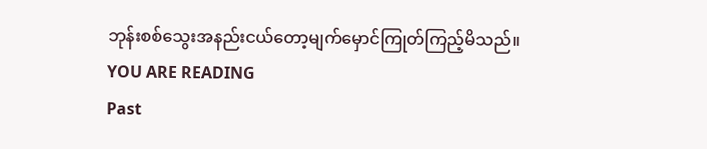ဘုန်းစစ်သွေးအနည်းငယ်တော့မျက်မှောင်ကြုတ်ကြည့်မိသည်။
YOU ARE READING
Past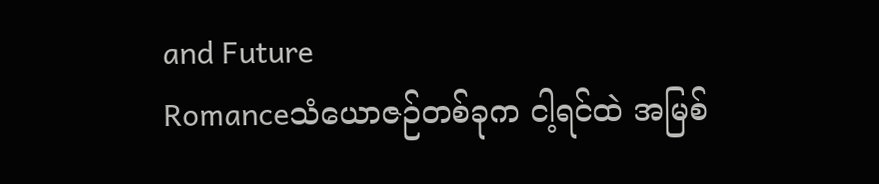and Future
Romanceသံယောဇဉ်တစ်ခုက ငါ့ရင်ထဲ အမြစ်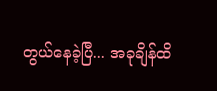တွယ်နေခဲ့ပြီ... အခုချိန်ထိ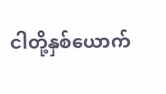ငါတို့နှစ်ယောက်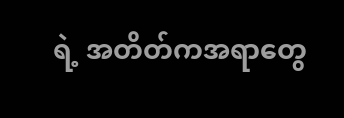ရဲ့ အတိတ်ကအရာတွေ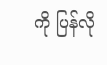ကို ပြန်လို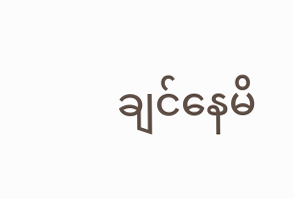ချင်နေမိ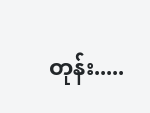တုန်း.....